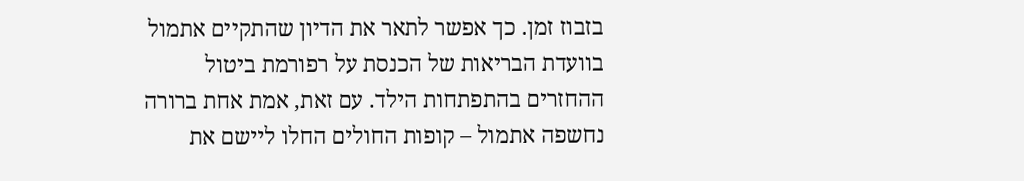בזבוז זמן. כך אפשר לתאר את הדיון שהתקיים אתמול בוועדת הבריאות של הכנסת על רפורמת ביטול ההחזרים בהתפתחות הילד. עם זאת, אמת אחת ברורה נחשפה אתמול – קופות החולים החלו ליישם את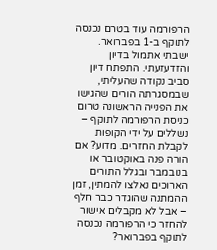הרפורמה עוד בטרם נכנסה לתוקף ב-1 בפברואר.
ישבתי אתמול בדיון והזדעזעתי. התפתח דיון סביב נקודה שהעליתי, שבמסגרתה הורים שהגישו את הפנייה הראשונה טרום כניסת הרפורמה לתוקף – נשללים על ידי הקופות לקבלת החזרים. מדוע? אם הורה פנה באוקטובר או בנובמבר ובגלל התורים הארוכים נאלצו להמתין, זמן ההמתנה שהוגדר כבר חלף – אבל לא מקבלים אישור להחזר כי הרפורמה נכנסה לתוקף בפברואר?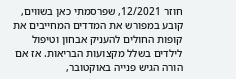חוזר 12/2021, שפרסמתי כאן בשווים, קובע במפורש את המדדים המחייבים את קופות החולים להעניק אבחון וטיפול לילדים בשלל מקצועות הבריאות. אז אם הורה הגיש פנייה באוקטובר,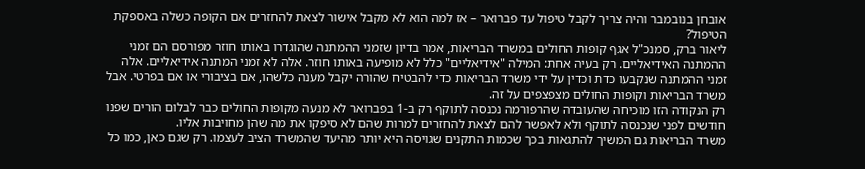אובחן בנובמבר והיה צריך לקבל טיפול עד פברואר – אז למה הוא לא מקבל אישור לצאת להחזרים אם הקופה כשלה באספקת הטיפול?
ליאור ברק, סמנכ"ל אגף קופות החולים במשרד הבריאות, אמר בדיון שזמני ההמתנה שהוגדרו באותו חוזר מפורסם הם זמני ההמתנה האידיאליים. רק בעיה אחת: המילה "אידיאליים" כלל לא מופיעה באותו חוזר. אלה לא זמני המתנה אידיאליים. אלה זמני ההמתנה שנקבעו כדת וכדין על ידי משרד הבריאות כדי להבטיח שהורה יקבל מענה כלשהו, אם בציבורי או אם בפרטי. אבל משרד הבריאות וקופות החולים מצפצפים על זה.
רק הנקודה הזו מוכיחה שהעובדה שהרפורמה נכנסה לתוקף רק ב-1 בפברואר לא מנעה מקופות החולים כבר לבלום הורים שפנו חודשים לפני שנכנסה לתוקף ולא לאפשר להם לצאת להחזרים למרות שהם לא סיפקו את מה שהן מחויבות אליו.
משרד הבריאות גם המשיך להתגאות בכך שכמות התקנים שגויסה היא יותר מהיעד שהמשרד הציב לעצמו. רק שגם כאן, כמו כל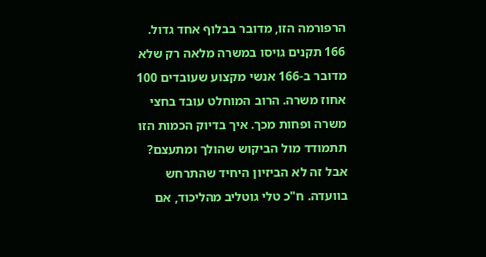הרפורמה הזו, מדובר בבלוף אחד גדול. 166 תקנים גויסו במשרה מלאה רק שלא מדובר ב-166 אנשי מקצוע שעובדים 100 אחוז משרה. הרוב המוחלט עובד בחצי משרה ופחות מכך. איך בדיוק הכמות הזו תתמודד מול הביקוש שהולך ומתעצם?
אבל זה לא הביזיון היחיד שהתרחש בוועדה. ח"כ טלי גוטליב מהליכוד, אם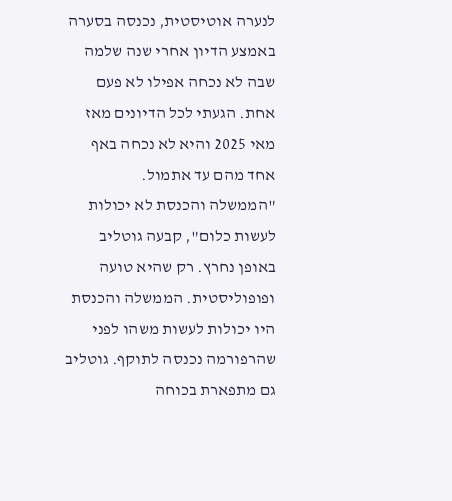לנערה אוטיסטית, נכנסה בסערה באמצע הדיון אחרי שנה שלמה שבה לא נכחה אפילו לא פעם אחת. הגעתי לכל הדיונים מאז מאי 2025 והיא לא נכחה באף אחד מהם עד אתמול.
"הממשלה והכנסת לא יכולות לעשות כלום", קבעה גוטליב באופן נחרץ. רק שהיא טועה ופופוליסטית. הממשלה והכנסת היו יכולות לעשות משהו לפני שהרפורמה נכנסה לתוקף. גוטליב גם מתפארת בכוחה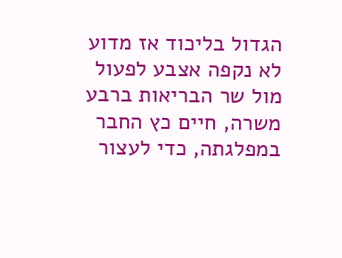הגדול בליכוד אז מדוע לא נקפה אצבע לפעול מול שר הבריאות ברבע משרה, חיים כץ החבר במפלגתה, כדי לעצור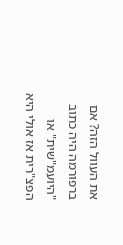את העוול הזה? אם ברפורמה היה כתוב "היועמ"שית" או הפצ"רית אז אולי היא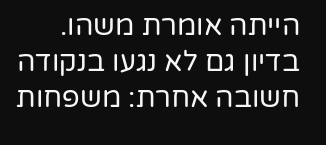הייתה אומרת משהו.
בדיון גם לא נגעו בנקודה חשובה אחרת: משפחות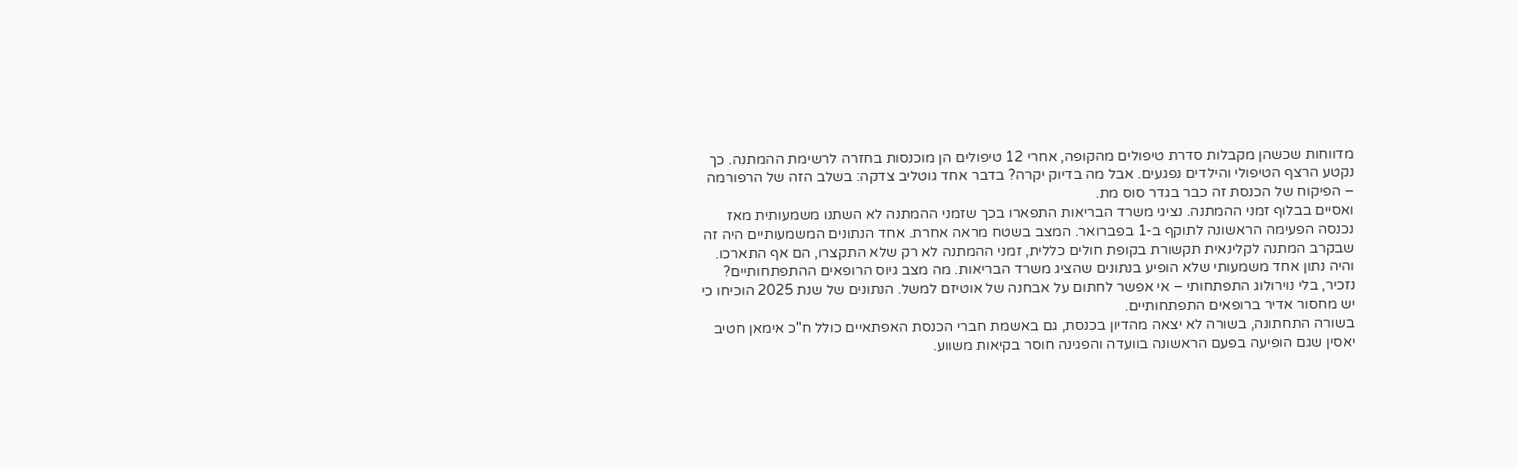מדווחות שכשהן מקבלות סדרת טיפולים מהקופה, אחרי 12 טיפולים הן מוכנסות בחזרה לרשימת ההמתנה. כך נקטע הרצף הטיפולי והילדים נפגעים. אבל מה בדיוק יקרה? בדבר אחד גוטליב צדקה: בשלב הזה של הרפורמה – הפיקוח של הכנסת זה כבר בגדר סוס מת.
ואסיים בבלוף זמני ההמתנה. נציגי משרד הבריאות התפארו בכך שזמני ההמתנה לא השתנו משמעותית מאז נכנסה הפעימה הראשונה לתוקף ב-1 בפברואר. המצב בשטח מראה אחרת. אחד הנתונים המשמעותיים היה זה שבקרב המתנה לקלינאית תקשורת בקופת חולים כללית, זמני ההמתנה לא רק שלא התקצרו, הם אף התארכו.
והיה נתון אחד משמעותי שלא הופיע בנתונים שהציג משרד הבריאות. מה מצב גיוס הרופאים ההתפתחותיים? נזכיר, בלי נוירולוג התפתחותי – אי אפשר לחתום על אבחנה של אוטיזם למשל. הנתונים של שנת 2025 הוכיחו כי יש מחסור אדיר ברופאים התפתחותיים.
בשורה התחתונה, בשורה לא יצאה מהדיון בכנסת, גם באשמת חברי הכנסת האפתאיים כולל ח"כ אימאן חטיב יאסין שגם הופיעה בפעם הראשונה בוועדה והפגינה חוסר בקיאות משווע.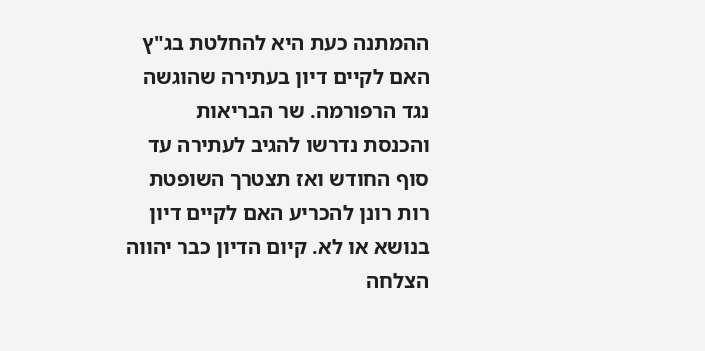ההמתנה כעת היא להחלטת בג"ץ האם לקיים דיון בעתירה שהוגשה נגד הרפורמה. שר הבריאות והכנסת נדרשו להגיב לעתירה עד סוף החודש ואז תצטרך השופטת רות רונן להכריע האם לקיים דיון בנושא או לא. קיום הדיון כבר יהווה הצלחה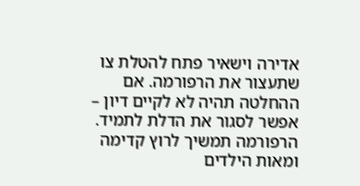אדירה וישאיר פתח להטלת צו שתעצור את הרפורמה. אם ההחלטה תהיה לא לקיים דיון – אפשר לסגור את הדלת לתמיד. הרפורמה תמשיך לרוץ קדימה ומאות הילדים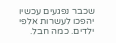שכבר נפגעים עכשיו יהפכו לעשרות אלפי ילדים. כמה חבל.